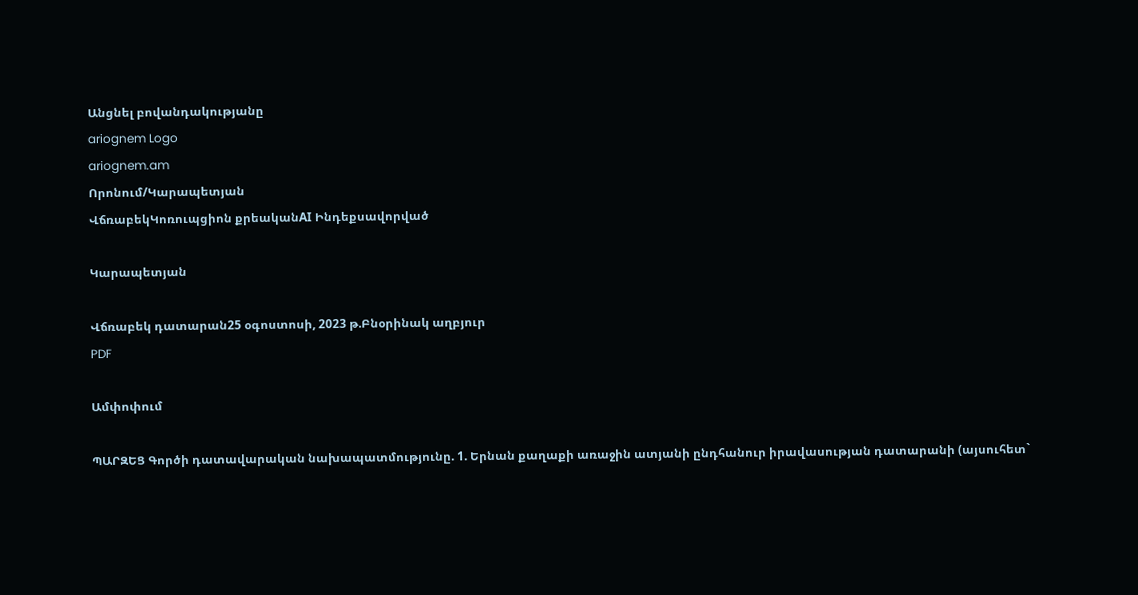Անցնել բովանդակությանը
ariognem Logo
ariognem.am
Որոնում/Կարապետյան
ՎճռաբեկԿոռուպցիոն քրեականAI Ինդեքսավորված

Կարապետյան

Վճռաբեկ դատարան25 օգոստոսի, 2023 թ.Բնօրինակ աղբյուր
PDF

Ամփոփում

ՊԱՐԶԵՑ Գործի դատավարական նախապատմությունը. 1. Երնան քաղաքի առաջին ատյանի ընդհանուր իրավասության դատարանի (այսուհետ`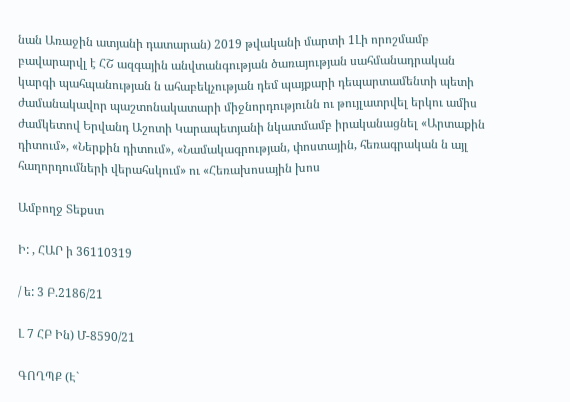նան Առաջին ատյանի դատարան) 2019 թվականի մարտի 1Լի որոշմամբ բավարարվլ է ՀՇ ազգային անվտանգության ծառայության սահմանադրական կարգի պահպանության ն ահաբեկչության դեմ պայքարի դեպարտամենտի պետի ժամանակավոր պաշտոնակատարի միջնորդությունն ու թույլատրվել երկու ամիս ժամկետով Երվանդ Աշոտի Կարապետյանի նկատմամբ իրականացնել «Արտաքին դիտում», «Ներքին դիտում», «Նամակագրության, փոստային, հեռագրական ն այլ հաղորդումների վերահսկում» ու «Հեռախոսային խոս

Ամբողջ Տեքստ

Ի: , ՀԱՐ ի 36110319

/ ե: 3 Բ.2186/21

Լ 7 ՀԲ Ին) Մ-8590/21

ԳՈՂՊՔ (Է`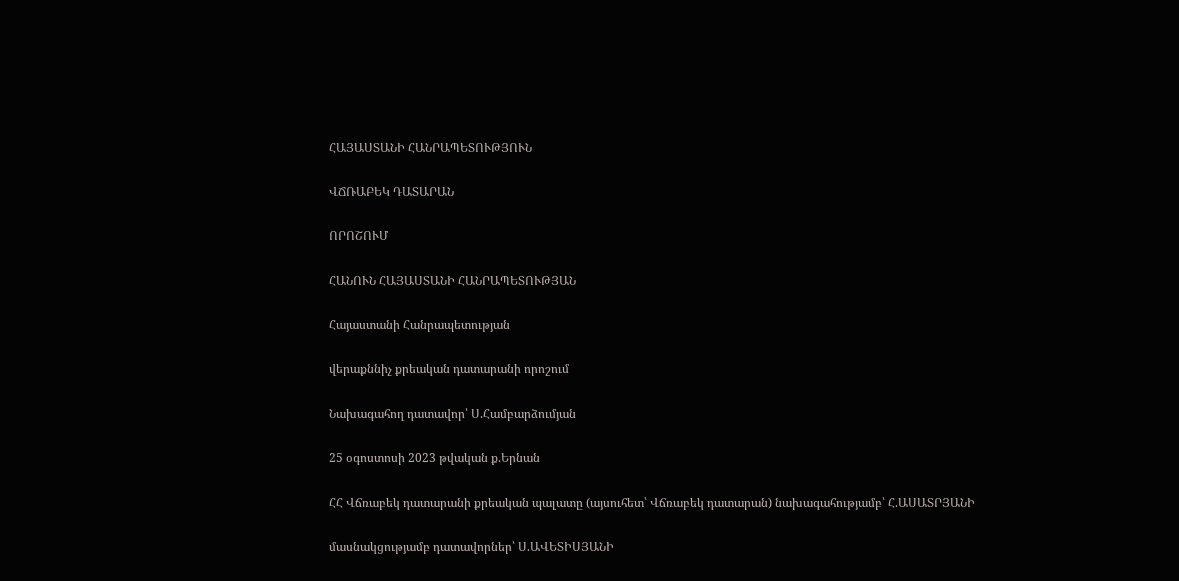ՀԱՅԱՍՏԱՆԻ ՀԱՆՐԱՊԵՏՈՒԹՅՈՒՆ

ՎՃՌԱԲԵԿ ԴԱՏԱՐԱՆ

ՈՐՈՇՈՒՄ

ՀԱՆՈՒՆ ՀԱՅԱՍՏԱՆԻ ՀԱՆՐԱՊԵՏՈՒԹՅԱՆ

Հայաստանի Հանրապետության

վերաքննիչ քրեական դատարանի որոշում

Նախագահող դատավոր՝ Ս.Համբարձումյան

25 օգոստոսի 2023 թվական ք.Երնան

ՀՀ Վճռաբեկ դատարանի քրեական պալատը (այսուհետ՝ Վճռաբեկ դատարան) նախագահությամբ՝ Հ.ԱՍԱՏՐՅԱՆԻ

մասնակցությամբ դատավորներ՝ Ս.ԱՎԵՏԻՍՅԱՆԻ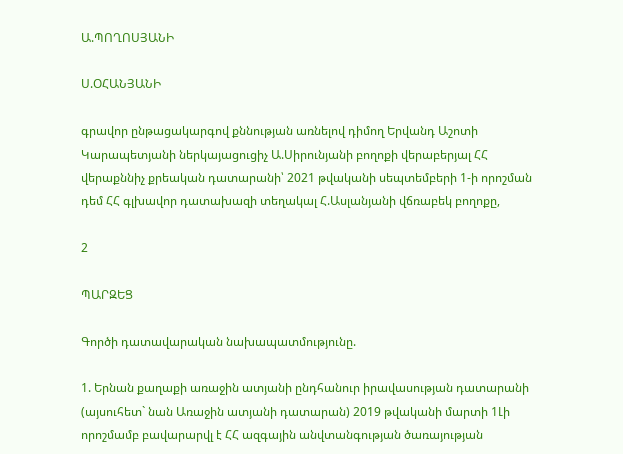Ա.ՊՈՂՈՍՅԱՆԻ

Ս.ՕՀԱՆՅԱՆԻ

գրավոր ընթացակարգով քննության առնելով դիմող Երվանդ Աշոտի Կարապետյանի ներկայացուցիչ Ա.Սիրունյանի բողոքի վերաբերյալ ՀՀ վերաքննիչ քրեական դատարանի՝ 2021 թվականի սեպտեմբերի 1-ի որոշման դեմ ՀՀ գլխավոր դատախազի տեղակալ Հ.Ասլանյանի վճռաբեկ բողոքը,

2

ՊԱՐԶԵՑ

Գործի դատավարական նախապատմությունը.

1. Երնան քաղաքի առաջին ատյանի ընդհանուր իրավասության դատարանի (այսուհետ` նան Առաջին ատյանի դատարան) 2019 թվականի մարտի 1Լի որոշմամբ բավարարվլ է ՀՀ ազգային անվտանգության ծառայության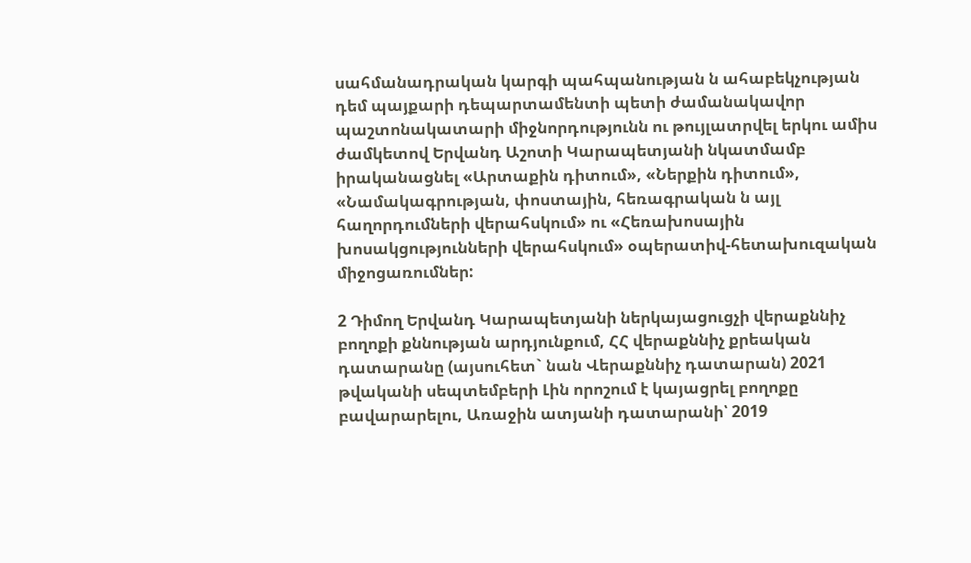սահմանադրական կարգի պահպանության ն ահաբեկչության դեմ պայքարի դեպարտամենտի պետի ժամանակավոր պաշտոնակատարի միջնորդությունն ու թույլատրվել երկու ամիս ժամկետով Երվանդ Աշոտի Կարապետյանի նկատմամբ իրականացնել «Արտաքին դիտում», «Ներքին դիտում», «Նամակագրության, փոստային, հեռագրական ն այլ հաղորդումների վերահսկում» ու «Հեռախոսային խոսակցությունների վերահսկում» օպերատիվ-հետախուզական միջոցառումներ:

2 Դիմող Երվանդ Կարապետյանի ներկայացուցչի վերաքննիչ բողոքի քննության արդյունքում, ՀՀ վերաքննիչ քրեական դատարանը (այսուհետ` նան Վերաքննիչ դատարան) 2021 թվականի սեպտեմբերի Լին որոշում է կայացրել բողոքը բավարարելու, Առաջին ատյանի դատարանի՝ 2019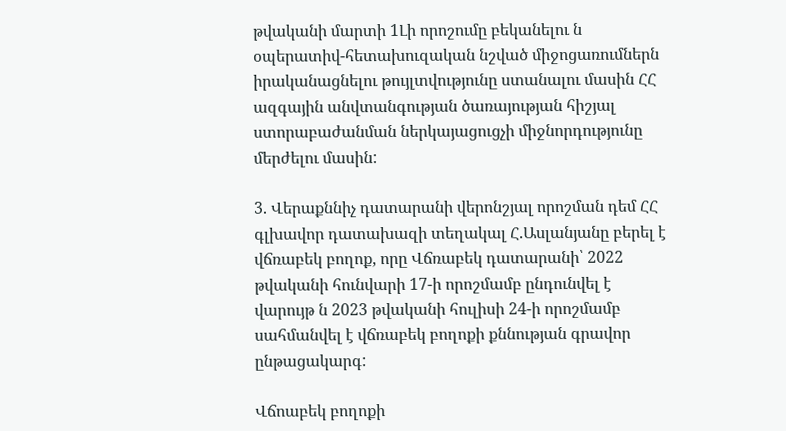թվականի մարտի 1Լի որոշումը բեկանելու ն օպերատիվ-հետախուզական նշված միջոցառումներն իրականացնելու թույլտվությունը ստանալու մասին ՀՀ ազգային անվտանգության ծառայության հիշյալ ստորաբաժանման ներկայացուցչի միջնորդությունը մերժելու մասին:

3. Վերաքննիչ դատարանի վերոնշյալ որոշման դեմ ՀՀ գլխավոր դատախազի տեղակալ Հ.Ասլանյանը բերել է վճռաբեկ բողոք, որը Վճռաբեկ դատարանի՝ 2022 թվականի հունվարի 17-ի որոշմամբ ընդունվել է վարույթ ն 2023 թվականի հուլիսի 24-ի որոշմամբ սահմանվել է վճռաբեկ բողոքի քննության գրավոր ընթացակարգ:

Վճոաբեկ բողոքի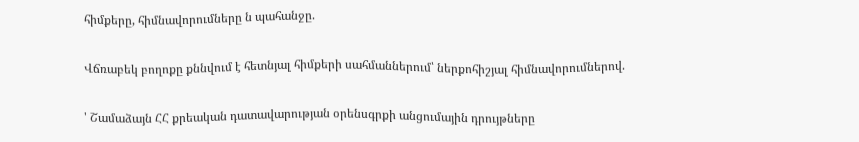հիմքերը, հիմնավորումները ն պահանջը.

Վճռաբեկ բողոքը քննվում է հետնյալ հիմքերի սահմաններում՝ ներքոհիշյալ հիմնավորումներով.

' Շամաձայն ՀՀ քրեական դատավարության օրենսգրքի անցումային դրույթները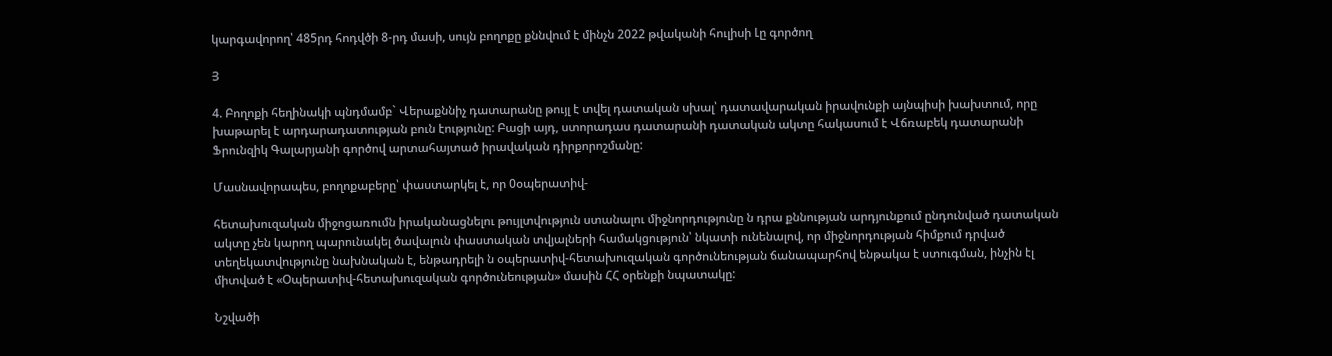կարգավորող՝ 485րդ հոդվծի 8-րդ մասի, սույն բողոքը քննվում է մինչն 2022 թվականի հուլիսի Լը գործող

Յ

4. Բողոքի հեղինակի պնդմամբ` Վերաքննիչ դատարանը թույլ է տվել դատական սխալ՝ դատավարական իրավունքի այնպիսի խախտում, որը խաթարել է արդարադատության բուն էությունը: Բացի այդ, ստորադաս դատարանի դատական ակտը հակասում է Վճռաբեկ դատարանի Ֆրունզիկ Գալարյանի գործով արտահայտած իրավական դիրքորոշմանը:

Մասնավորապես, բողոքաբերը՝ փաստարկել է, որ 0օպերատիվ-

հետախուզական միջոցառումն իրականացնելու թույլտվություն ստանալու միջնորդությունը ն դրա քննության արդյունքում ընդունված դատական ակտը չեն կարող պարունակել ծավալուն փաստական տվյալների համակցություն՝ նկատի ունենալով, որ միջնորդության հիմքում դրված տեղեկատվությունը նախնական է, ենթադրելի ն օպերատիվ-հետախուզական գործունեության ճանապարհով ենթակա է ստուգման, ինչին էլ միտված է «Օպերատիվ-հետախուզական գործունեության» մասին ՀՀ օրենքի նպատակը:

Նշվածի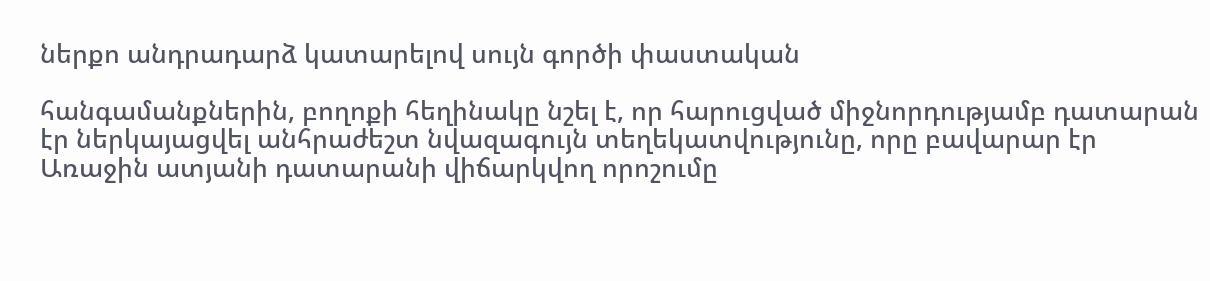ներքո անդրադարձ կատարելով սույն գործի փաստական

հանգամանքներին, բողոքի հեղինակը նշել է, որ հարուցված միջնորդությամբ դատարան էր ներկայացվել անհրաժեշտ նվազագույն տեղեկատվությունը, որը բավարար էր Առաջին ատյանի դատարանի վիճարկվող որոշումը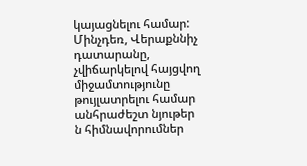կայացնելու համար: Մինչդեռ, Վերաքննիչ դատարանը, չվիճարկելով հայցվող միջամտությունը թույլատրելու համար անհրաժեշտ նյութեր ն հիմնավորումներ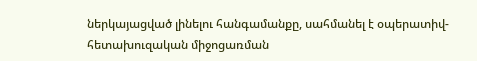ներկայացված լինելու հանգամանքը, սահմանել է օպերատիվ-հետախուզական միջոցառման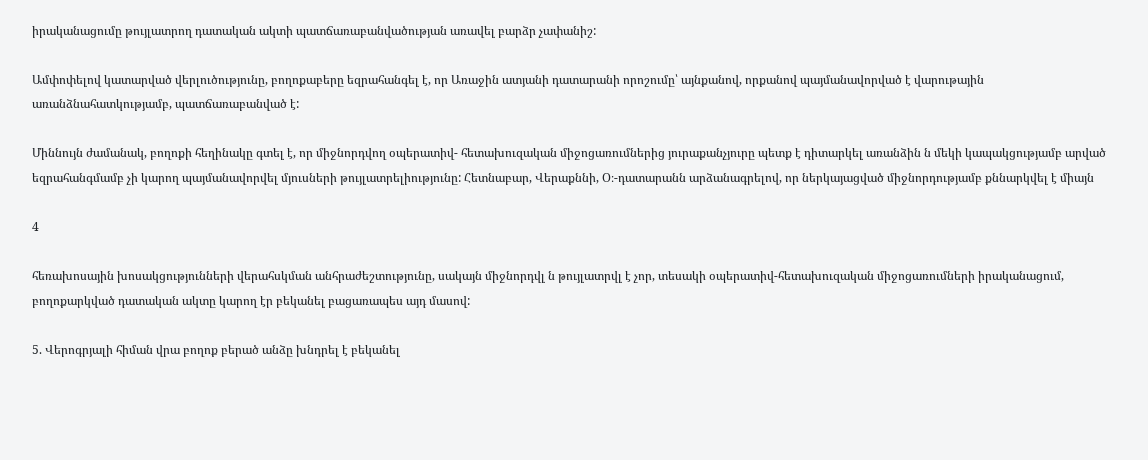իրականացումը թույլատրող դատական ակտի պատճառաբանվածության առավել բարձր չափանիշ:

Ամփոփելով կատարված վերլուծությունը, բողոքաբերը եզրահանգել է, որ Առաջին ատյանի դատարանի որոշումը՝ այնքանով, որքանով պայմանավորված է վարութային առանձնահատկությամբ, պատճառաբանված է:

Միննույն ժամանակ, բողոքի հեղինակը գտել է, որ միջնորդվող օպերատիվ- հետախուզական միջոցառումներից յուրաքանչյուրը պետք է դիտարկել առանձին ն մեկի կապակցությամբ արված եզրահանգմամբ չի կարող պայմանավորվել մյուսների թույլատրելիությունը: Հետնաբար, Վերաքննի, Օ։-դատարանն արձանագրելով, որ ներկայացված միջնորդությամբ քննարկվել է միայն

4

հեռախոսային խոսակցությունների վերահսկման անհրաժեշտությունը, սակայն միջնորդվլ ն թույլատրվլ է չոր, տեսակի օպերատիվ-հետախուզական միջոցառումների իրականացում, բողոքարկված դատական ակտը կարող էր բեկանել բացառապես այդ մասով:

5. Վերոգրյալի հիման վրա բողոք բերած անձը խնդրել է բեկանել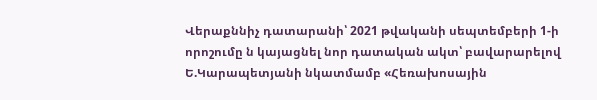Վերաքննիչ դատարանի՝ 2021 թվականի սեպտեմբերի 1-ի որոշումը ն կայացնել նոր դատական ակտ՝ բավարարելով Ե.Կարապետյանի նկատմամբ «Հեռախոսային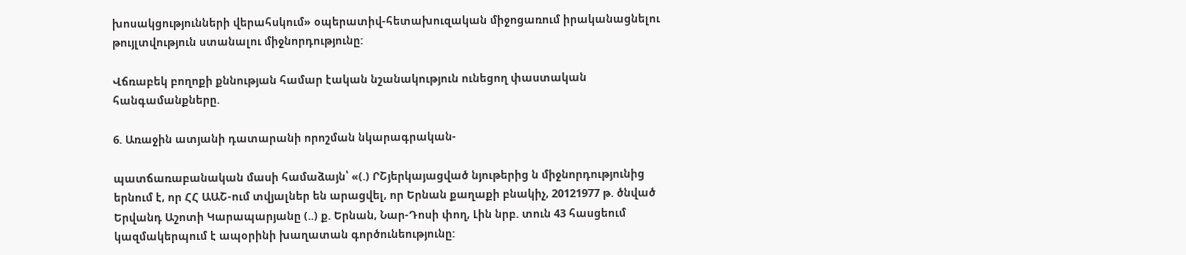խոսակցությունների վերահսկում» օպերատիվ-հետախուզական միջոցառում իրականացնելու թույլտվություն ստանալու միջնորդությունը:

Վճռաբեկ բողոքի քննության համար էական նշանակություն ունեցող փաստական հանգամանքները.

6. Առաջին ատյանի դատարանի որոշման նկարագրական-

պատճառաբանական մասի համաձայն՝ «(.) ՐՇյերկայացված նյութերից ն միջնորդությունից երնում է, որ ՀՀ ԱԱՇ-ում տվյալներ են արացվել, որ Երնան քաղաքի բնակիչ, 20121977 թ. ծնված Երվանդ Աշոտի Կարապարյանը (..) ք. Երնան, Նար-Դոսի փող, Լին նրբ. տուն 43 հասցեում կազմակերպում է ապօրինի խաղատան գործունեությունը: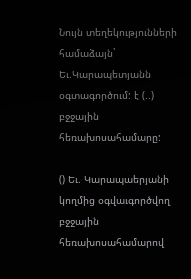Նույն տեղեկությունների համաձայն` Եւ.Կարապետյանն օգտագործում: է (..) բջջային հեռախոսահամարը:

() Եւ. Կարապաերյանի կողմից օգվաւգործվող բջջային հեռախոսահամարով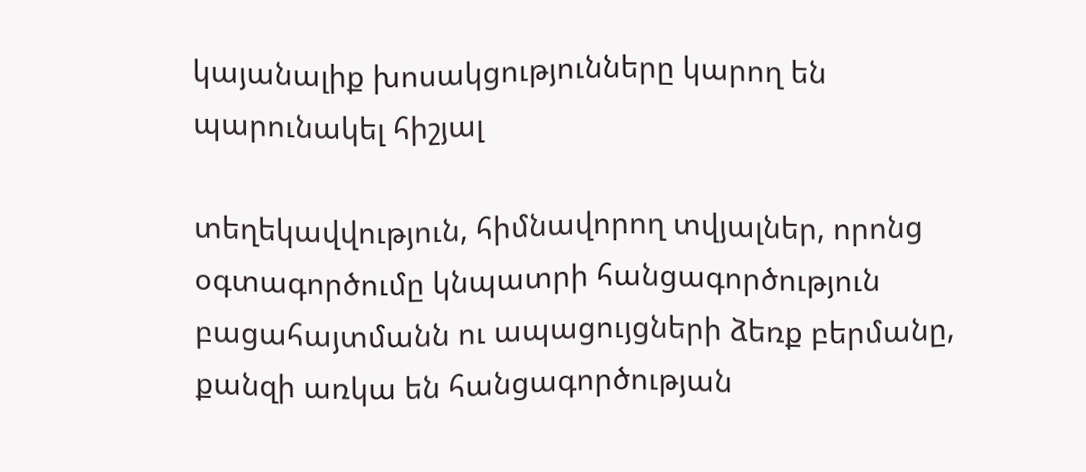կայանալիք խոսակցությունները կարող են պարունակել հիշյալ

տեղեկավվություն, հիմնավորող տվյալներ, որոնց օգտագործումը կնպատրի հանցագործություն բացահայտմանն ու ապացույցների ձեռք բերմանը, քանզի առկա են հանցագործության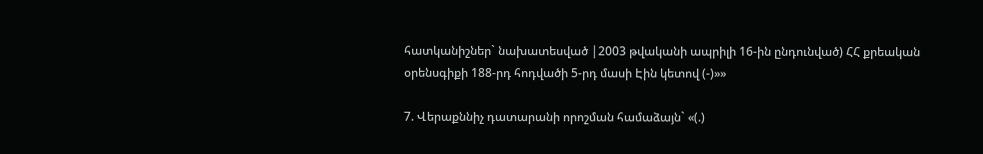հատկանիշներ` նախատեսված |2003 թվականի ապրիլի 16-ին ընդունված) ՀՀ քրեական օրենսգիքի 188-րդ հոդվածի 5-րդ մասի Էին կետով (-)»»

7. Վերաքննիչ դատարանի որոշման համաձայն` «(.)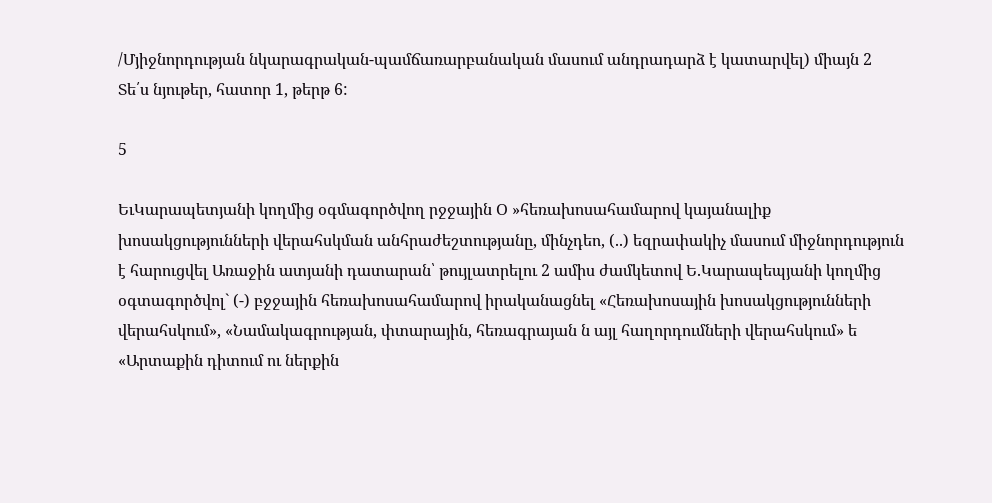/Մյիջնորդության նկարագրական-պամճառարբանական մասում անդրադարձ է կատարվել) միայն 2 Տե՛ս նյութեր, հատոր 1, թերթ 6:

5

ԵւԿարապետյանի կողմից օգմագործվող րջջային Օ »հեռախոսահամարով կայանալիք խոսակցությունների վերահսկման անհրաժեշտությանը, մինչդեո, (..) եզրափակիչ մասում միջնորդություն է հարուցվել Առաջին ատյանի դատարան՝ թույլատրելու 2 ամիս ժամկետով Ե.Կարապեպյանի կողմից օգտագործվոլ` (-) բջջային հեռախոսահամարով իրականացնել «Հեռախոսային խոսակցությունների վերահսկում», «Նամակագրության, փտարային, հեռագրայան ն այլ հաղորդումների վերահսկում» ե «Արտաքին դիտում ու ներքին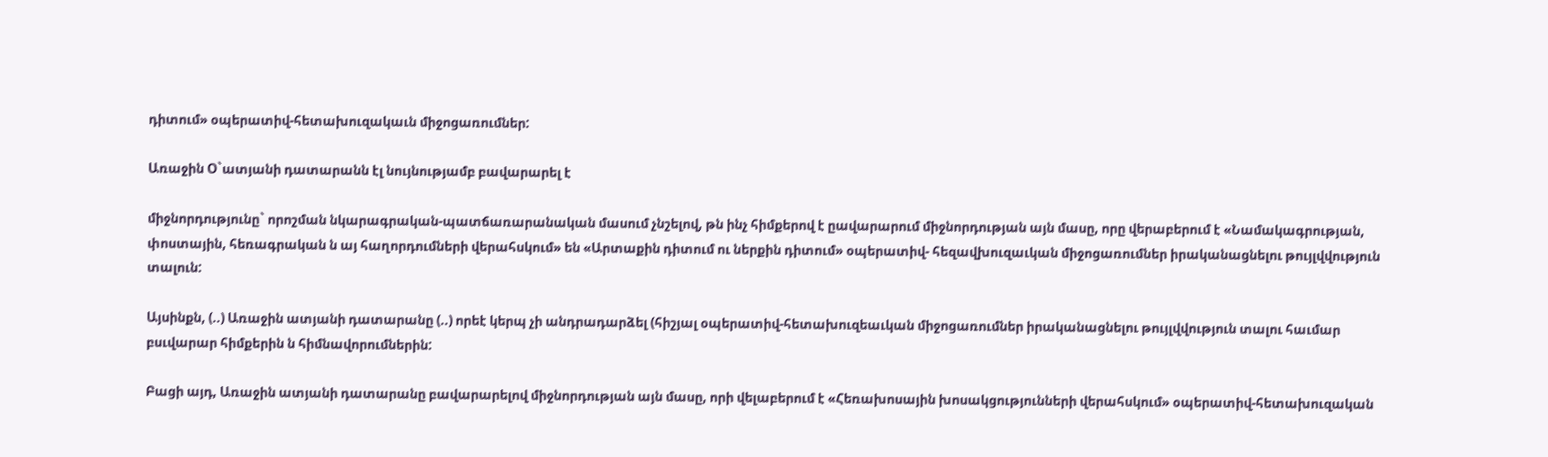դիտում» օպերատիվ-հետախուզակաւն միջոցառումներ:

Առաջին Օ`ատյանի դատարանն էլ նույնությամբ բավարարել է

միջնորդությունը` որոշման նկարագրական-պատճառարանական մասում չնշելով, թն ինչ հիմքերով է ըավարարում միջնորդության այն մասը, որը վերաբերում է «Նամակագրության, փոստային, հեռագրական ն այ հաղորդումների վերահսկում» են «Արտաքին դիտում ու ներքին դիտում» օպերատիվ- հեզավխուզաւկան միջոցառումներ իրականացնելու թույլվվություն տալուն:

Այսինքն, (..) Առաջին ատյանի դատարանը (..) որեէ կերպ չի անդրադարձել (հիշյալ օպերատիվ-հետախուզեաւկան միջոցառումներ իրականացնելու թույլվվություն տալու հաւմար բսւվարար հիմքերին ն հիմնավորումներին:

Բացի այդ, Առաջին ատյանի դատարանը բավարարելով միջնորդության այն մասը, որի վելաբերում է «Հեռախոսային խոսակցությունների վերահսկում» օպերատիվ-հետախուզական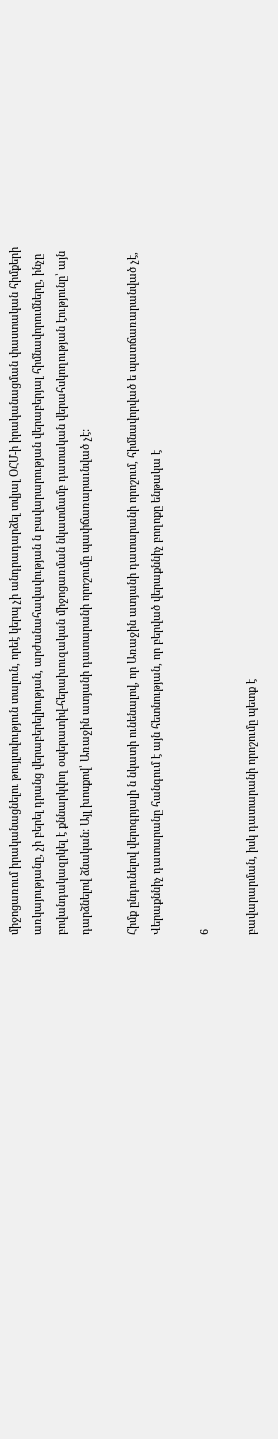միջոցառում իրականացնելու թույլտվություն տալուն, որեէ կերպ չի անդրադարձել տվյալ ՕՀՄ-ի իրականացման փաստական հիմքերի առկայությանը, չի բերել դրանց վերաբերելիության, արժանահավավության ն բավարարության վերաբերյալ հիմնավորումները, ինչը բովանդակազրկել է քննարկվող օպերատիվ-հերախուզական միջոցառման նկատմամբ դատական վերահսկողության էությունը՝ այն դարձնելով ձնական: Այլ խոսքով՝ Առաջին ատյանի դատարանի որոշումը պափճառարաւնված չէ:

Հիմք ընդունելով վերոգրյալի ն նկատի ունենալով, որ Առաջին ատյանի դատարանի որոշում, հիմնավորված ե պատճառարանված չէ, Վերաքննիչ դատարանը հանգում է այն հետնության, որ բերված վերաքննիչ բողոքը ենթակա է

6

բավարարման, իսկ դատարանի որոշումը պետք է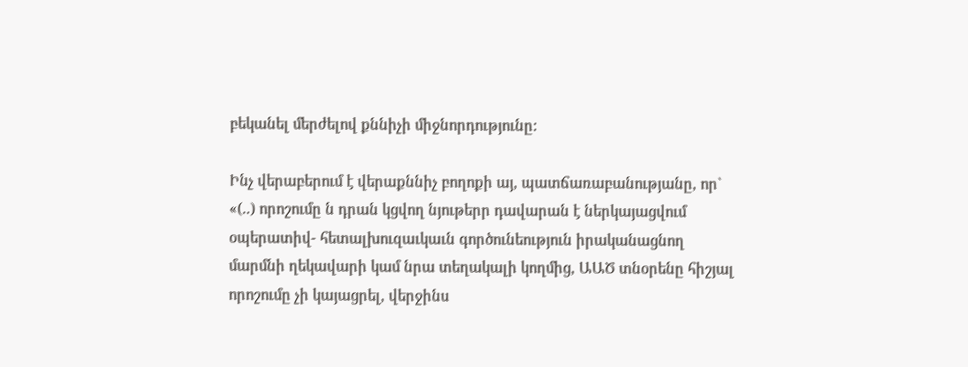բեկանել մերժելով քննիչի միջնորդությունը:

Ինչ վերաբերում է վերաքննիչ բողոքի այ, պատճառաբանությանը, որ` «(..) որոշումը ն դրան կցվող նյութերր դավարան է ներկայացվում օպերատիվ- հետալխուզաւկաւն գործունեություն իրականացնող մարմնի ղեկավարի կամ նրա տեղակալի կողմից, ԱԱԾ տնօրենը հիշյալ որոշումը չի կայացրել, վերջինս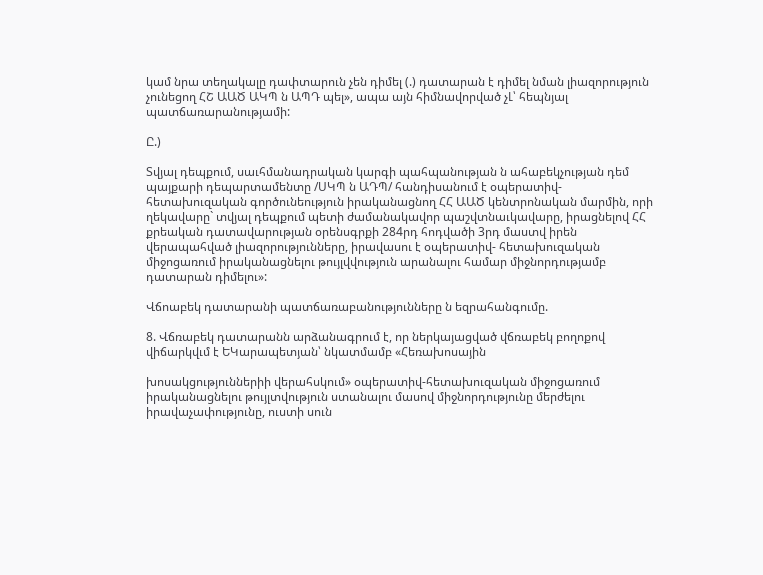կամ նրա տեղակալը դափտարուն չեն դիմել (.) դատարան է դիմել նման լիազորություն չունեցող ՀՇ ԱԱԾ ԱԿՊ ն ԱՊԴ պել», ապա այն հիմնավորված չԼ՝ հեպնյալ պատճառարանությամի:

Ը.)

Տվյալ դեպքում, սաւհմանադրական կարգի պահպանության ն ահաբեկչության դեմ պայքարի դեպարտամենտը /ՍԿՊ ն ԱԴՊ/ հանդիսանում է օպերատիվ- հետախուզական գործունեություն իրականացնող ՀՀ ԱԱԾ կենտրոնական մարմին, որի ղեկավարը` տվյալ դեպքում պետի ժամանակավոր պաշվտնաւկավարը, իրացնելով ՀՀ քրեական դատավարության օրենսգրքի 284րդ հոդվածի 3րդ մաստվ իրեն վերապահված լիազորությունները, իրավասու է օպերատիվ- հետախուզական միջոցառում իրականացնելու թույլվվություն արանալու համար միջնորդությամբ դատարան դիմելու»:

Վճոաբեկ դատարանի պատճառաբանությունները ն եզրահանգումը.

8. Վճռաբեկ դատարանն արձանագրում է, որ ներկայացված վճռաբեկ բողոքով վիճարկվւմ է ԵԿարապետյան՝ նկատմամբ «Հեռախոսային

խոսակցություններիի վերահսկում» օպերատիվ-հետախուզական միջոցառում իրականացնելու թույլտվություն ստանալու մասով միջնորդությունը մերժելու իրավաչափությունը, ուստի սուն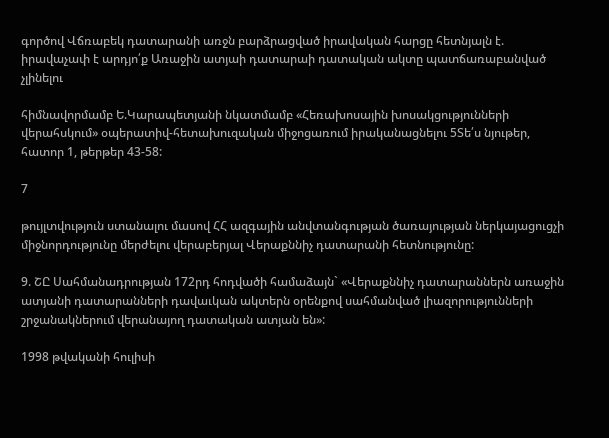գործով Վճռաբեկ դատարանի առջն բարձրացված իրավական հարցը հետնյալն է. իրավաչափ է արդյո՛ք Առաջին ատյաի դատարաի դատական ակտը պատճառաբանված չլինելու

հիմնավորմամբ Ե.Կարապետյանի նկատմամբ «Հեռախոսային խոսակցությունների վերահսկում» օպերատիվ-հետախուզական միջոցառում իրականացնելու 5Տե՛ս նյութեր, հատոր 1, թերթեր 43-58:

7

թույլտվություն ստանալու մասով ՀՀ ազգային անվտանգության ծառայության ներկայացուցչի միջնորդությունը մերժելու վերաբերյալ Վերաքննիչ դատարանի հետնությունը:

9. ՇԸ Սահմանադրության 172րդ հոդվածի համաձայն` «Վերաքննիչ դատարաններն առաջին ատյանի դատարանների դավաւկան ակտերն օրենքով սահմանված լիազորությունների շրջանակներում վերանայող դատական ատյան են»:

1998 թվականի հուլիսի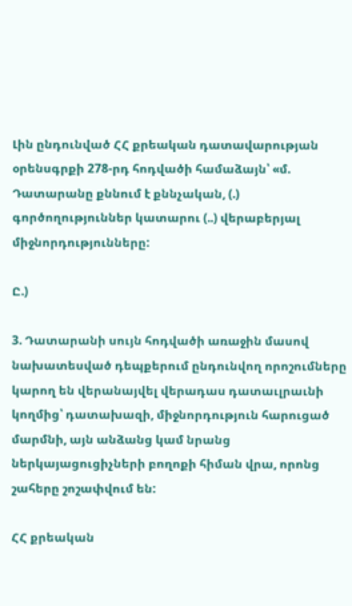Լին ընդունված ՀՀ քրեական դատավարության օրենսգրքի 278-րդ հոդվածի համաձայն՝ «մ. Դատարանը քննում է քննչական, (.) գործողություններ կատարու (..) վերաբերյալ միջնորդությունները:

Ը.)

3. Դատարանի սույն հոդվածի առաջին մասով նախատեսված դեպքերում ընդունվող որոշումները կարող են վերանայվել վերադաս դատաւլրաւնի կողմից՝ դատախազի, միջնորդություն հարուցած մարմնի, այն անձանց կամ նրանց ներկայացուցիչների բողոքի հիման վրա, որոնց շահերը շոշափվում են:

ՀՀ քրեական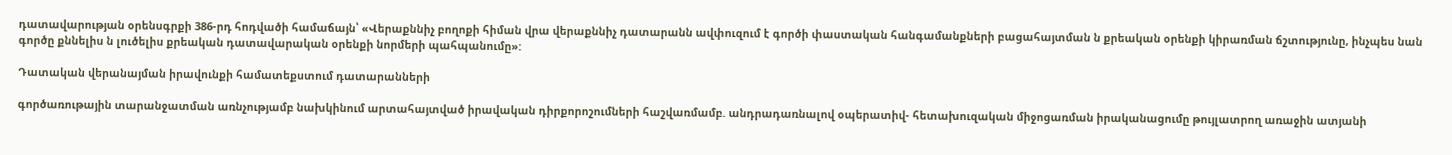դատավարության օրենսգրքի 386-րդ հոդվածի համաճայն՝ «Վերաքննիչ բողոքի հիման վրա վերաքննիչ դատարանն ավփուզում է գործի փաստական հանգամանքների բացահայտման ն քրեական օրենքի կիրառման ճշտությունը, ինչպես նան գործը քննելիս ն լուծելիս քրեական դատավարական օրենքի նորմերի պահպանումը»:

Դատական վերանայման իրավունքի համատեքստում դատարանների

գործառութային տարանջատման առնչությամբ նախկինում արտահայտված իրավական դիրքորոշումների հաշվառմամբ. անդրադառնալով օպերատիվ- հետախուզական միջոցառման իրականացումը թույլատրող առաջին ատյանի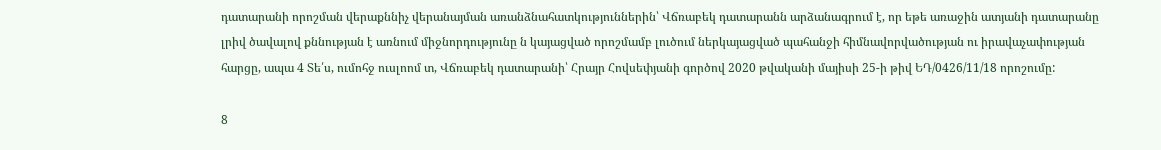դատարանի որոշման վերաքննիչ վերանայման առանձնահատկություններին՝ Վճռաբեկ դատարանն արձանագրում է, որ եթե առաջին ատյանի դատարանը լրիվ ծավալով քննության է առնում միջնորդությունը ն կայացված որոշմամբ լուծում ներկայացված պահանջի հիմնավորվածության ու իրավաչափության հարցը, ապա 4 Տե՛ս, ումոհջ ուսլոոմ տ, Վճռաբեկ դատարանի՝ Հրայր Հովսեփյանի գործով 2020 թվականի մայիսի 25-ի թիվ ԵԴ/0426/11/18 որոշումը:

8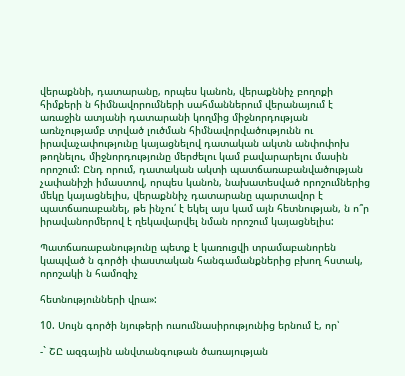վերաքննի, դատարանը, որպես կանոն, վերաքննիչ բողոքի հիմքերի ն հիմնավորումների սահմաններում վերանայում է առաջին ատյանի դատարանի կողմից միջնորդության առնչությամբ տրված լուծման հիմնավորվածությունն ու իրավաչափությունը կայացնելով դատական ակտն անփոփոխ թողնելու, միջնորդությունը մերժելու կամ բավարարելու մասին որոշում: Ընդ որում, դատական ակտի պատճառաբանվածության չափանիշի իմաստով, որպես կանոն, նախատեսված որոշումներից մեկը կայացնելիս, վերաքննիչ դատարանը պարտավոր է պատճառաբանել, թե ինչու՛ է եկել այս կամ այն հետնության, ն ո՞ր իրավանորմերով է ղեկավարվել նման որոշում կայացնելիս:

Պատճառաբանությունը պետք է կառուցվի տրամաբանորեն կապված ն գործի փաստական հանգամանքներից բխող հստակ, որոշակի ն համոզիչ

հետնությունների վրա»:

10. Սույն գործի նյութերի ուսումնասիրությունից երնում է, որ՝

-` ՇԸ ազգային անվտանգութան ծառայության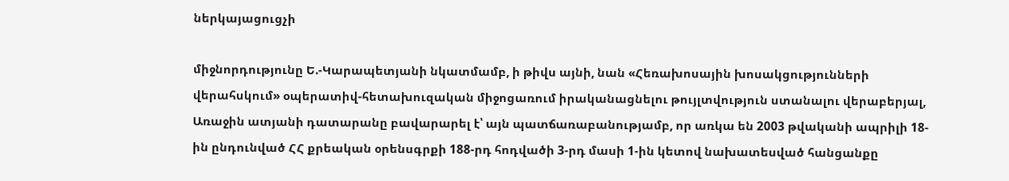ներկայացուցչի

միջնորդությունը Ե.-Կարապետյանի նկատմամբ, ի թիվս այնի, նան «Հեռախոսային խոսակցությունների վերահսկում» օպերատիվ-հետախուզական միջոցառում իրականացնելու թույլտվություն ստանալու վերաբերյալ, Առաջին ատյանի դատարանը բավարարել է՝ այն պատճառաբանությամբ, որ առկա են 2003 թվականի ապրիլի 18-ին ընդունված ՀՀ քրեական օրենսգրքի 188-րդ հոդվածի 3-րդ մասի 1-ին կետով նախատեսված հանցանքը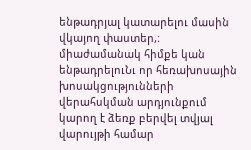ենթադրյալ կատարելու մասին վկայող փաստեր,։ միաժամանակ հիմքե կան ենթադրելուՆւ որ հեռախոսային խոսակցությունների վերահսկման արդյունքում կարող է ձեռք բերվել տվյալ վարույթի համար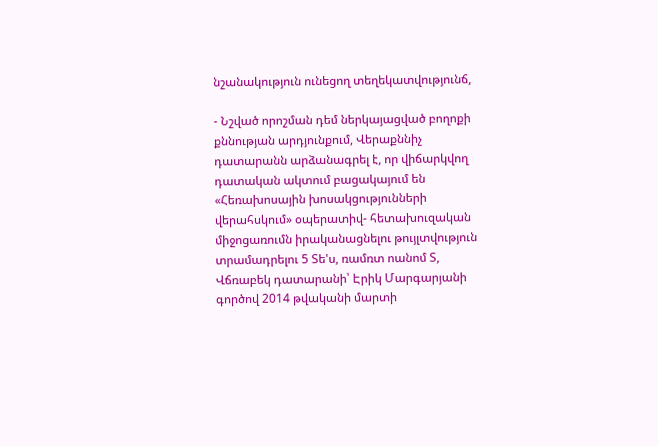նշանակություն ունեցող տեղեկատվությունճ,

- Նշված որոշման դեմ ներկայացված բողոքի քննության արդյունքում, Վերաքննիչ դատարանն արձանագրել է, որ վիճարկվող դատական ակտում բացակայում են «Հեռախոսային խոսակցությունների վերահսկում» օպերատիվ- հետախուզական միջոցառումն իրականացնելու թույլտվություն տրամադրելու 5 Տե'ս, ռամռտ ոանոմ Տ, Վճռաբեկ դատարանի՝ Էրիկ Մարգարյանի գործով 2014 թվականի մարտի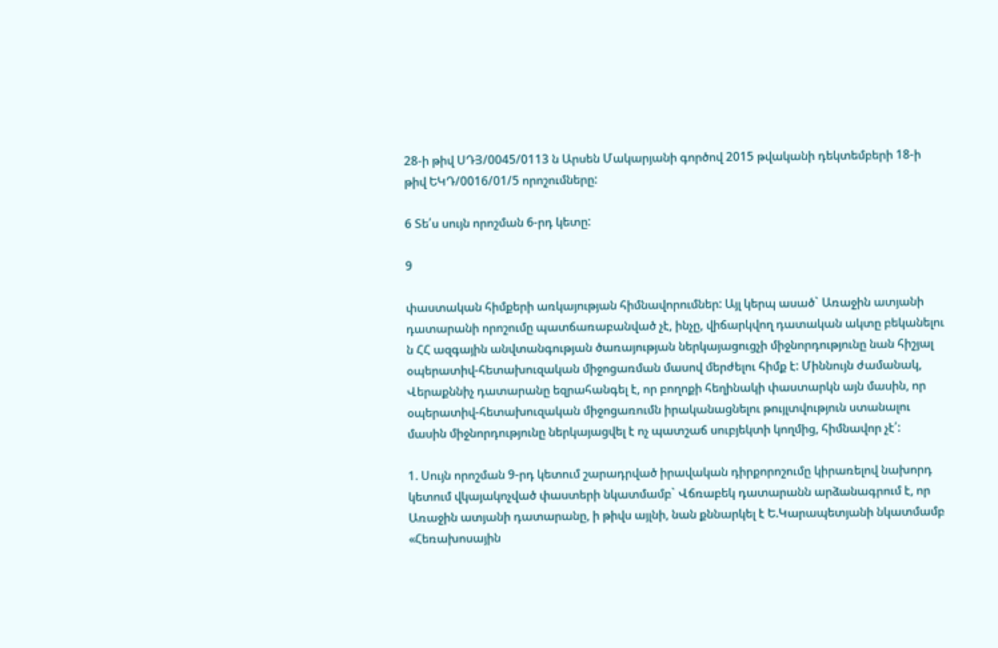28-ի թիվ ՍԴՅ/0045/0113 ն Արսեն Մակարյանի գործով 2015 թվականի դեկտեմբերի 18-ի թիվ ԵԿԴ/0016/01/5 որոշումները:

6 Տե՛ս սույն որոշման 6-րդ կետը:

9

փաստական հիմքերի առկայության հիմնավորումներ: Այլ կերպ ասած` Առաջին ատյանի դատարանի որոշումը պատճառաբանված չէ, ինչը, վիճարկվող դատական ակտը բեկանելու ն ՀՀ ազգային անվտանգության ծառայության ներկայացուցչի միջնորդությունը նան հիշյալ օպերատիվ-հետախուզական միջոցառման մասով մերժելու հիմք է: Միննույն ժամանակ, Վերաքննիչ դատարանը եզրահանգել է, որ բողոքի հեղինակի փաստարկն այն մասին, որ օպերատիվ-հետախուզական միջոցառումն իրականացնելու թույլտվություն ստանալու մասին միջնորդությունը ներկայացվել է ոչ պատշաճ սուբյեկտի կողմից, հիմնավոր չէ՛:

1. Սույն որոշման 9-րդ կետում շարադրված իրավական դիրքորոշումը կիրառելով նախորդ կետում վկայակոչված փաստերի նկատմամբ` Վճռաբեկ դատարանն արձանագրում է, որ Առաջին ատյանի դատարանը, ի թիվս այլնի, նան քննարկել է Ե.Կարապետյանի նկատմամբ «Հեռախոսային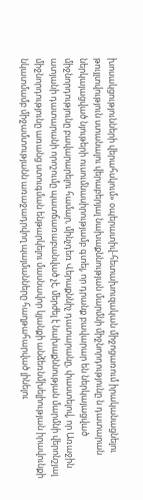խոսակցությունների վերահսկում» օպերատիվ-հետախուզական միջոցառում իրականացնելու թույլտվություն ստանալու վերաբերյալ նախաքննության մարմնի միջնորդությունը ն դատարան ներկայացված նյութերի ուսումնասիրությամբ գտել, որ դրանք բավարար են ներկայացված միջնորդությունը բավարարելու համար, մինչդեռ Վերաքննիչ դատարանը, փաստելով, որ Առաջին ատյանի դատարանի որոշումը պատճառաբանված չէ, մերժել է նախաքննության մարմնի վերոնշյալ միջնորդությունը առանց ստուգման ենթարկելու մասնավոր կյանքի անձեռնմխելիության իրավունքի նկատմամբ միջամտությանն առաջադրվող պայմանները հաղթահարված լինելու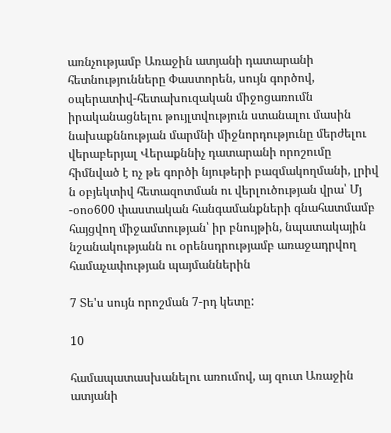առնչությամբ Առաջին ատյանի դատարանի հետնությունները Փաստորեն, սույն գործով, օպերատիվ-հետախուզական միջոցառումն իրականացնելու թույլտվություն ստանալու մասին նախաքննության մարմնի միջնորդությունը մերժելու վերաբերյալ Վերաքննիչ դատարանի որոշումը հիմնված է ոչ թե գործի նյութերի բազմակողմանի, լրիվ ն օբյեկտիվ հետազոտման ու վերլուծության վրա՝ Մյ -օոօ600 փաստական հանգամանքների գնահատմամբ հայցվող միջամտության՝ իր բնույթին, նպատակային նշանակությանն ու օրենսդրությամբ առաջադրվող համաչափության պայմաններին

7 Տե'ս սույն որոշման 7-րդ կետը:

10

համապատասխանելու առումով, այ զուտ Առաջին ատյանի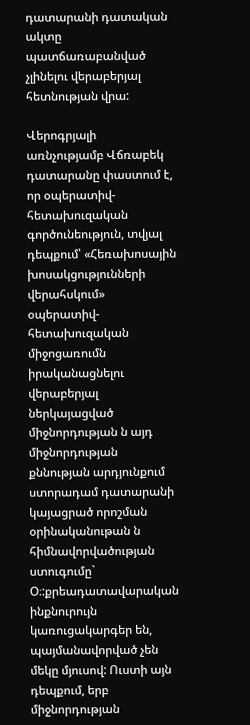դատարանի դատական ակտը պատճառաբանված չլինելու վերաբերյալ հետնության վրա:

Վերոգրյալի առնչությամբ Վճռաբեկ դատարանը փաստում է, որ օպերատիվ- հետախուզական գործունեություն, տվյալ դեպքում՝ «Հեռախոսային խոսակցությունների վերահսկում» օպերատիվ-հետախուզական միջոցառումն իրականացնելու վերաբերյալ ներկայացված միջնորդության ն այդ միջնորդության քննության արդյունքում ստորադամ դատարանի կայացրած որոշման օրինականութան ն հիմնավորվածության ստուգումը` Օ։:քրեադատավարական ինքնուրույն կառուցակարգեր են, պայմանավորված չեն մեկը մյուսով: Ուստի այն դեպքում, երբ միջնորդության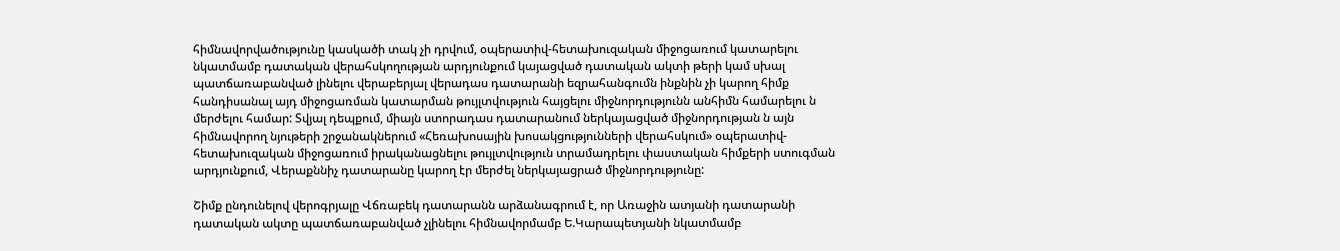հիմնավորվածությունը կասկածի տակ չի դրվում, օպերատիվ-հետախուզական միջոցառում կատարելու նկատմամբ դատական վերահսկողության արդյունքում կայացված դատական ակտի թերի կամ սխալ պատճառաբանված լինելու վերաբերյալ վերադաս դատարանի եզրահանգումն ինքնին չի կարող հիմք հանդիսանալ այդ միջոցառման կատարման թույլտվություն հայցելու միջնորդությունն անհիմն համարելու ն մերժելու համար: Տվյալ դեպքում, միայն ստորադաս դատարանում ներկայացված միջնորդության ն այն հիմնավորող նյութերի շրջանակներում «Հեռախոսային խոսակցությունների վերահսկում» օպերատիվ-հետախուզական միջոցառում իրականացնելու թույլտվություն տրամադրելու փաստական հիմքերի ստուգման արդյունքում, Վերաքննիչ դատարանը կարող էր մերժել ներկայացրած միջնորդությունը:

Շիմք ընդունելով վերոգրյալը Վճռաբեկ դատարանն արձանագրում է, որ Առաջին ատյանի դատարանի դատական ակտը պատճառաբանված չլինելու հիմնավորմամբ Ե.Կարապետյանի նկատմամբ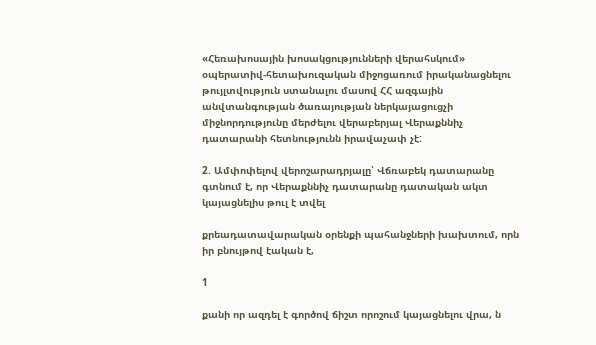«Հեռախոսային խոսակցությունների վերահսկում» օպերատիվ-հետախուզական միջոցառում իրականացնելու թույլտվություն ստանալու մասով ՀՀ ազգային անվտանգության ծառայության ներկայացուցչի միջնորդությունը մերժելու վերաբերյալ Վերաքննիչ դատարանի հետնությունն իրավաչափ չէ:

2. Ամփոփելով վերոշարադրյալը՝ Վճռաբեկ դատարանը գտնում է, որ Վերաքննիչ դատարանը դատական ակտ կայացնելիս թուլ է տվել

քրեադատավարական օրենքի պահանջների խախտում, որն իր բնույթով էական է,

1

քանի որ ազդել է գործով ճիշտ որոշում կայացնելու վրա, ն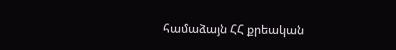համաձայն ՀՀ քրեական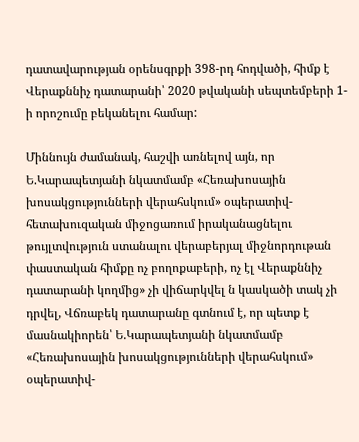դատավարության օրենսգրքի 398-րդ հոդվածի, հիմք է Վերաքննիչ դատարանի՝ 2020 թվականի սեպտեմբերի 1-ի որոշումը բեկանելու համար:

Միննույն ժամանակ, հաշվի առնելով այն, որ Ե.Կարապետյանի նկատմամբ «Հեռախոսային խոսակցությունների վերահսկում» օպերատիվ-հետախուզական միջոցառում իրականացնելու թույլտվություն ստանալու վերաբերյալ միջնորդութան փաստական հիմքը ոչ բողոքաբերի, ոչ էլ Վերաքննիչ դատարանի կողմից» չի վիճարկվել ն կասկածի տակ չի դրվել, Վճռաբեկ դատարանը գտնում է, որ պետք է մասնակիորեն՝ Ե.Կարապետյանի նկատմամբ «Հեռախոսային խոսակցությունների վերահսկում» օպերատիվ-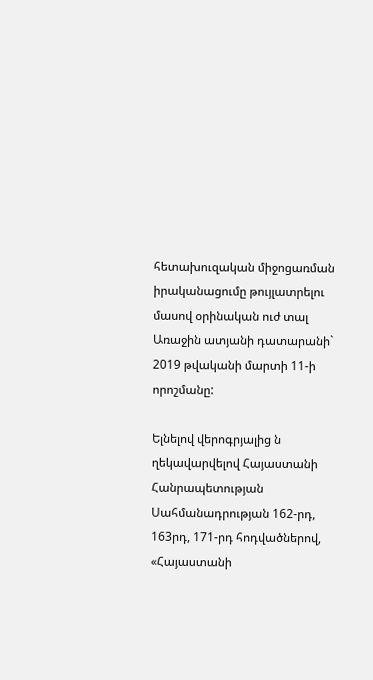հետախուզական միջոցառման իրականացումը թույլատրելու մասով օրինական ուժ տալ Առաջին ատյանի դատարանի` 2019 թվականի մարտի 11-ի որոշմանը:

Ելնելով վերոգրյալից ն ղեկավարվելով Հայաստանի Հանրապետության Սահմանադրության 162-րդ, 163րդ, 171-րդ հոդվածներով, «Հայաստանի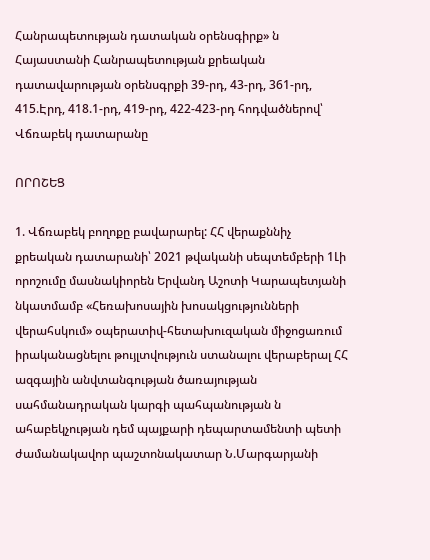Հանրապետության դատական օրենսգիրք» ն Հայաստանի Հանրապետության քրեական դատավարության օրենսգրքի 39-րդ, 43-րդ, 361-րդ, 415.Էրդ, 418.1-րդ, 419-րդ, 422-423-րդ հոդվածներով՝ Վճռաբեկ դատարանը

ՈՐՈՇԵՑ

1. Վճռաբեկ բողոքը բավարարել: ՀՀ վերաքննիչ քրեական դատարանի՝ 2021 թվականի սեպտեմբերի 1Լի որոշումը մասնակիորեն Երվանդ Աշոտի Կարապետյանի նկատմամբ «Հեռախոսային խոսակցությունների վերահսկում» օպերատիվ-հետախուզական միջոցառում իրականացնելու թույլտվություն ստանալու վերաբերալ ՀՀ ազգային անվտանգության ծառայության սահմանադրական կարգի պահպանության ն ահաբեկչության դեմ պայքարի դեպարտամենտի պետի ժամանակավոր պաշտոնակատար Ն.Մարգարյանի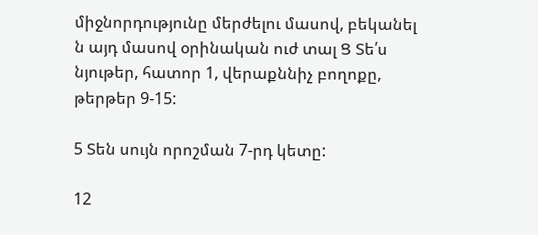միջնորդությունը մերժելու մասով, բեկանել ն այդ մասով օրինական ուժ տալ Ց Տե՛ս նյութեր, հատոր 1, վերաքննիչ բողոքը, թերթեր 9-15:

5 Տեն սույն որոշման 7-րդ կետը:

12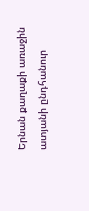Երնան քաղաքի առաջին ատյանի ընդհանուր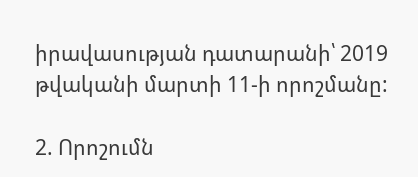իրավասության դատարանի՝ 2019 թվականի մարտի 11-ի որոշմանը:

2. Որոշումն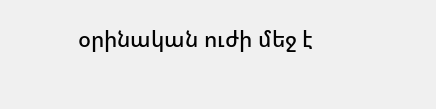օրինական ուժի մեջ է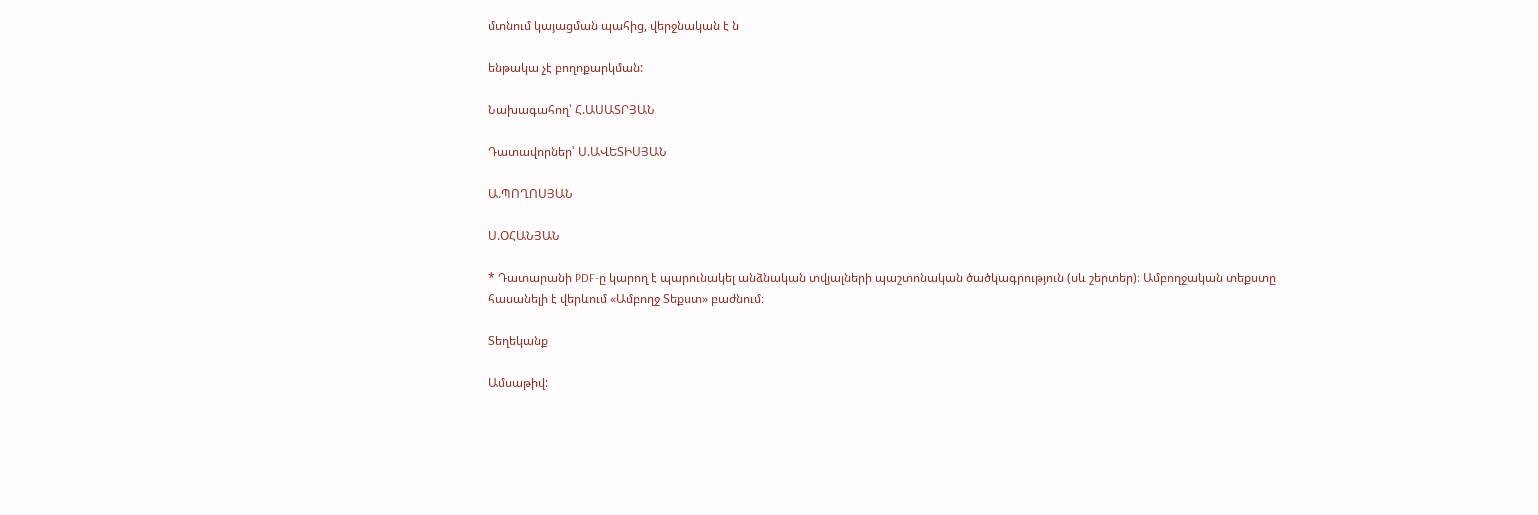մտնում կայացման պահից, վերջնական է ն

ենթակա չէ բողոքարկման:

Նախագահող՝ Հ.ԱՍԱՏՐՅԱՆ

Դատավորներ՝ Ս.ԱՎԵՏԻՍՅԱՆ

Ա.ՊՈՂՈՍՅԱՆ

Ս.ՕՀԱՆՅԱՆ

* Դատարանի PDF-ը կարող է պարունակել անձնական տվյալների պաշտոնական ծածկագրություն (սև շերտեր)։ Ամբողջական տեքստը հասանելի է վերևում «Ամբողջ Տեքստ» բաժնում։

Տեղեկանք

Ամսաթիվ: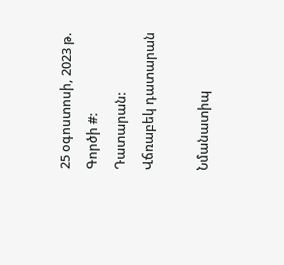25 օգոստոսի, 2023 թ.
Գործի #:
Դատարան:
Վճռաբեկ դատարան

Նմանատիպ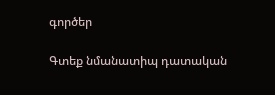գործեր

Գտեք նմանատիպ դատական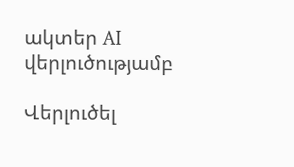ակտեր AI վերլուծությամբ

Վերլուծել